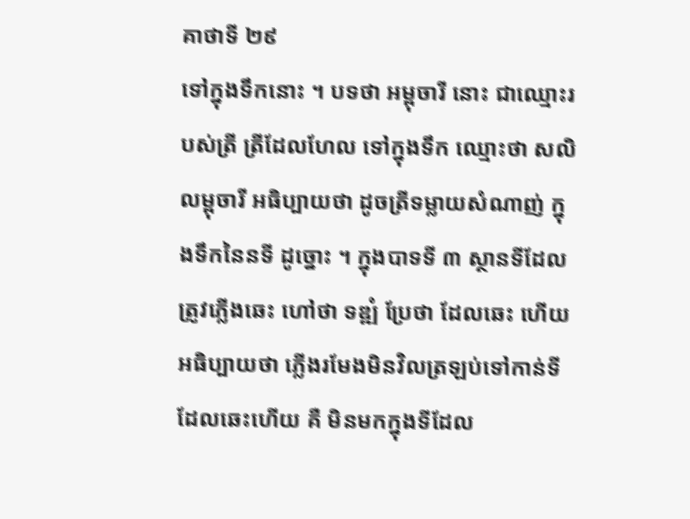គាថាទី ២៩
ទៅក្នុងទឹកនោះ ។ បទថា អម្ពុចារី នោះ ជាឈ្មោះរបស់ត្រី ត្រីដែលហែល ទៅក្នុងទឹក ឈ្មោះថា សលិលម្ពុចារី អធិប្បាយថា ដូចត្រីទម្លាយសំណាញ់ ក្នុងទឹកនៃនទី ដូច្នោះ ។ ក្នុងបាទទី ៣ ស្ថានទីដែលត្រូវភ្លើងឆេះ ហៅថា ទឌ្ឍំ ប្រែថា ដែលឆេះ ហើយ អធិប្បាយថា ភ្លើងរមែងមិនវិលត្រឡប់ទៅកាន់ទីដែលឆេះហើយ គឺ មិនមកក្នុងទីដែល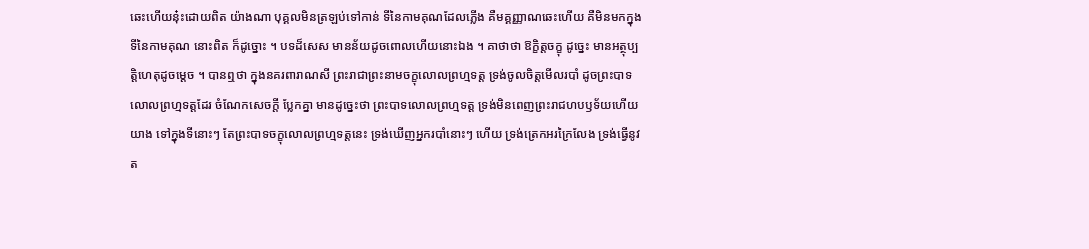ឆេះហើយនុ៎ះដោយពិត យ៉ាងណា បុគ្គលមិនត្រឡប់ទៅកាន់ ទីនៃកាមគុណដែលភ្លើង គឺមគ្គញ្ញាណឆេះហើយ គឺមិនមកក្នុងទីនៃកាមគុណ នោះពិត ក៏ដូច្នោះ ។ បទដ៏សេស មានន័យដូចពោលហើយនោះឯង ។ គាថាថា ឱក្ខិត្តចក្ខុ ដូច្នេះ មានអត្ថុប្បត្តិហេតុដូចម្តេច ។ បានឮថា ក្នុងនគរពារាណសី ព្រះរាជាព្រះនាមចក្ខុលោលព្រហ្មទត្ត ទ្រង់ចូលចិត្តមើលរបាំ ដូចព្រះបាទលោលព្រហ្មទត្តដែរ ចំណែកសេចក្តី ប្លែកគ្នា មានដូច្នេះថា ព្រះបាទលោលព្រហ្មទត្ត ទ្រង់មិនពេញព្រះរាជហបឫទ័យហើយ យាង ទៅក្នុងទីនោះៗ តែព្រះបាទចក្ខុលោលព្រហ្មទត្តនេះ ទ្រង់ឃើញអ្នករបាំនោះៗ ហើយ ទ្រង់ត្រេកអរក្រៃលែង ទ្រង់ធ្វើនូវត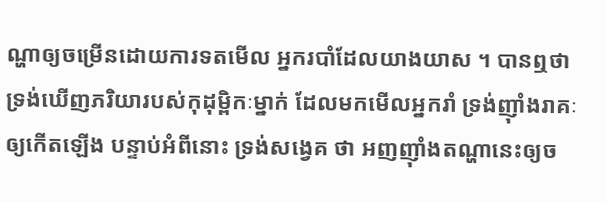ណ្ហាឲ្យចម្រើនដោយការទតមើល អ្នករបាំដែលយាងយាស ។ បានឮថា ទ្រង់ឃើញភរិយារបស់កុដុម្ពិកៈម្នាក់ ដែលមកមើលអ្នករាំ ទ្រង់ញ៉ាំងរាគៈឲ្យកើតឡើង បន្ទាប់អំពីនោះ ទ្រង់សង្វេគ ថា អញញ៉ាំងតណ្ហានេះឲ្យច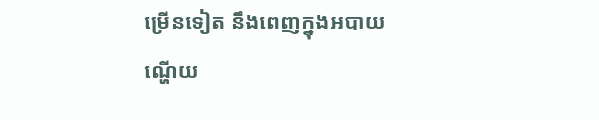ម្រើនទៀត នឹងពេញក្នុងអបាយ ណ្ហើយ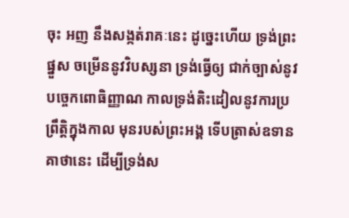ចុះ អញ នឹងសង្កត់រាគៈនេះ ដូច្នេះហើយ ទ្រង់ព្រះផ្នួស ចម្រើននូវវិបស្សនា ទ្រង់ធ្វើឲ្យ ជាក់ច្បាស់នូវបច្ចេកពោធិញ្ញាណ កាលទ្រង់តិះដៀលនូវការប្រព្រឹត្តិក្នុងកាល មុនរបស់ព្រះអង្គ ទើបត្រាស់ឧទានគាថានេះ ដើម្បីទ្រង់ស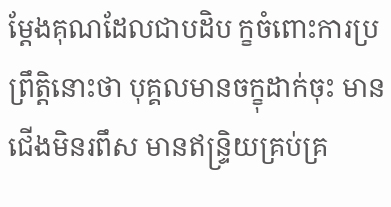ម្តែងគុណដែលជាបដិប ក្ខចំពោះការប្រព្រឹត្តិនោះថា បុគ្គលមានចក្ខុដាក់ចុះ មានជើងមិនរពឹស មានឥន្ទ្រិយគ្រប់គ្រ